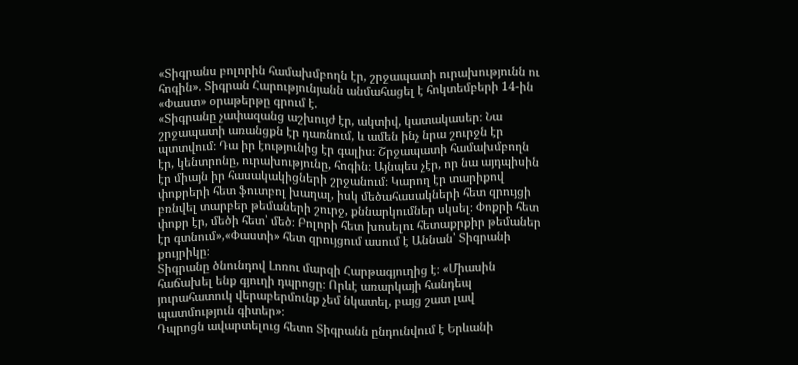«Տիգրանս բոլորին համախմբողն էր, շրջապատի ուրախությունն ու հոգին». Տիգրան Հարությունյանն անմահացել է հոկտեմբերի 14-ին
«Փաստ» օրաթերթը գրում է.
«Տիգրանը չափազանց աշխույժ էր, ակտիվ, կատակասեր։ Նա շրջապատի առանցքն էր դառնում, և ամեն ինչ նրա շուրջն էր պտտվում։ Դա իր էությունից էր գալիս։ Շրջապատի համախմբողն էր, կենտրոնը, ուրախությունը, հոգին։ Այնպես չէր, որ նա այդպիսին էր միայն իր հասակակիցների շրջանում։ Կարող էր տարիքով փոքրերի հետ ֆուտբոլ խաղալ, իսկ մեծահասակների հետ զրույցի բռնվել տարբեր թեմաների շուրջ, քննարկումներ սկսել։ Փոքրի հետ փոքր էր, մեծի հետ՝ մեծ։ Բոլորի հետ խոսելու հետաքրքիր թեմաներ էր գտնում»,«Փաստի» հետ զրույցում ասում է Աննան՝ Տիգրանի քույրիկը։
Տիգրանը ծնունդով Լոռու մարզի Հարթագյուղից է։ «Միասին հաճախել ենք գյուղի դպրոցը։ Որևէ առարկայի հանդեպ յուրահատուկ վերաբերմունք չեմ նկատել, բայց շատ լավ պատմություն գիտեր»։
Դպրոցն ավարտելուց հետո Տիգրանն ընդունվում է Երևանի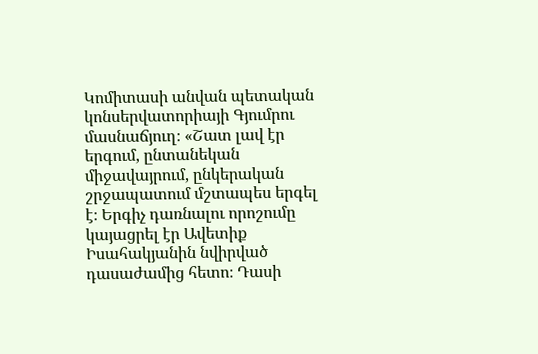Կոմիտասի անվան պետական կոնսերվատորիայի Գյումրու մասնաճյուղ։ «Շատ լավ էր երգում, ընտանեկան միջավայրում, ընկերական շրջապատում մշտապես երգել է։ Երգիչ դառնալու որոշումը կայացրել էր Ավետիք Իսահակյանին նվիրված դասաժամից հետո։ Դասի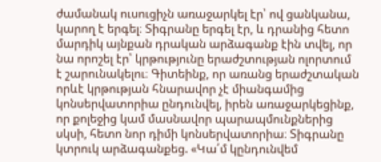ժամանակ ուսուցիչն առաջարկել էր՝ ով ցանկանա, կարող է երգել։ Տիգրանը երգել էր, և դրանից հետո մարդիկ այնքան դրական արձագանք էին տվել, որ նա որոշել էր՝ կրթությունը երաժշտության ոլորտում է շարունակելու։ Գիտեինք, որ առանց երաժշտական որևէ կրթության հնարավոր չէ միանգամից կոնսերվատորիա ընդունվել, իրեն առաջարկեցինք, որ քոլեջից կամ մասնավոր պարապմունքներից սկսի, հետո նոր դիմի կոնսերվատորիա։ Տիգրանը կտրուկ արձագանքեց. «Կա՛մ կընդունվեմ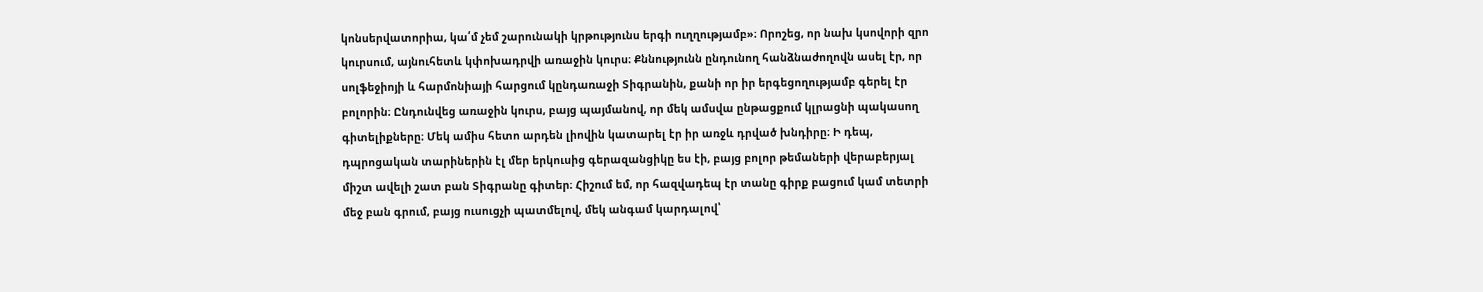կոնսերվատորիա, կա՛մ չեմ շարունակի կրթությունս երգի ուղղությամբ»։ Որոշեց, որ նախ կսովորի զրո կուրսում, այնուհետև կփոխադրվի առաջին կուրս։ Քննությունն ընդունող հանձնաժողովն ասել էր, որ սոլֆեջիոյի և հարմոնիայի հարցում կընդառաջի Տիգրանին, քանի որ իր երգեցողությամբ գերել էր բոլորին։ Ընդունվեց առաջին կուրս, բայց պայմանով, որ մեկ ամսվա ընթացքում կլրացնի պակասող գիտելիքները։ Մեկ ամիս հետո արդեն լիովին կատարել էր իր առջև դրված խնդիրը։ Ի դեպ, դպրոցական տարիներին էլ մեր երկուսից գերազանցիկը ես էի, բայց բոլոր թեմաների վերաբերյալ միշտ ավելի շատ բան Տիգրանը գիտեր։ Հիշում եմ, որ հազվադեպ էր տանը գիրք բացում կամ տետրի մեջ բան գրում, բայց ուսուցչի պատմելով, մեկ անգամ կարդալով՝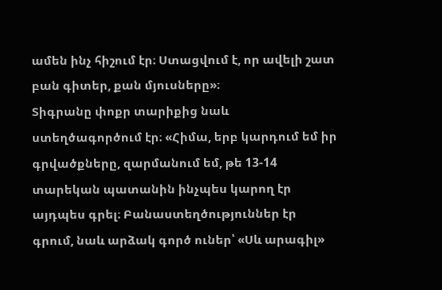ամեն ինչ հիշում էր։ Ստացվում է, որ ավելի շատ բան գիտեր, քան մյուսները»։
Տիգրանը փոքր տարիքից նաև ստեղծագործում էր։ «Հիմա, երբ կարդում եմ իր գրվածքները, զարմանում եմ, թե 13-14 տարեկան պատանին ինչպես կարող էր այդպես գրել։ Բանաստեղծություններ էր գրում, նաև արձակ գործ ուներ՝ «Սև արագիլ»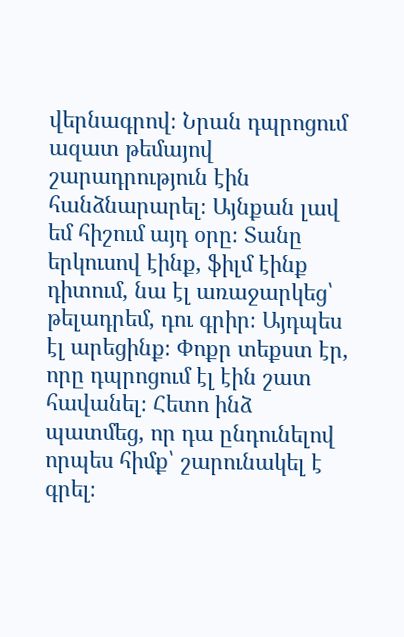վերնագրով։ Նրան դպրոցում ազատ թեմայով շարադրություն էին հանձնարարել։ Այնքան լավ եմ հիշում այդ օրը։ Տանը երկուսով էինք, ֆիլմ էինք դիտում, նա էլ առաջարկեց՝ թելադրեմ, դու գրիր։ Այդպես էլ արեցինք։ Փոքր տեքստ էր, որը դպրոցում էլ էին շատ հավանել։ Հետո ինձ պատմեց, որ դա ընդունելով որպես հիմք՝ շարունակել է գրել։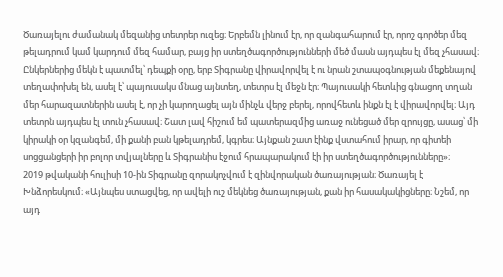Ծառայելու ժամանակ մեզանից տետրեր ուզեց։ Երբեմն լինում էր, որ զանգահարում էր, որոշ գործեր մեզ թելադրում կամ կարդում մեզ համար, բայց իր ստեղծագործությունների մեծ մասն այդպես էլ մեզ չհասավ։ Ընկերներից մեկն է պատմել՝ դեպքի օրը, երբ Տիգրանը վիրավորվել է ու նրան շտապօգնության մեքենայով տեղափոխել են, ասել է՝ պայուսակս մնաց այնտեղ, տետրս էլ մեջն էր։ Պայուսակի հետևից գնացող տղան մեր հարազատներին ասել է, որ չի կարողացել այն մինչև վերջ բերել, որովհետև ինքն էլ է վիրավորվել։ Այդ տետրն այդպես էլ տուն չհասավ։ Շատ լավ հիշում եմ պատերազմից առաջ ունեցած մեր զրույցը, ասաց՝ մի կիրակի օր կզանգեմ, մի քանի բան կթելադրեմ, կգրես։ Այնքան շատ էինք վստահում իրար, որ գիտեի սոցցանցերի իր բոլոր տվյալները և Տիգրանիս էջում հրապարակում էի իր ստեղծագործությունները»։
2019 թվականի հուլիսի 10-ին Տիգրանը զորակոչվում է զինվորական ծառայության։ Ծառայել է Խնձորեսկում։ «Այնպես ստացվեց, որ ավելի ուշ մեկնեց ծառայության, քան իր հասակակիցները։ Նշեմ, որ այդ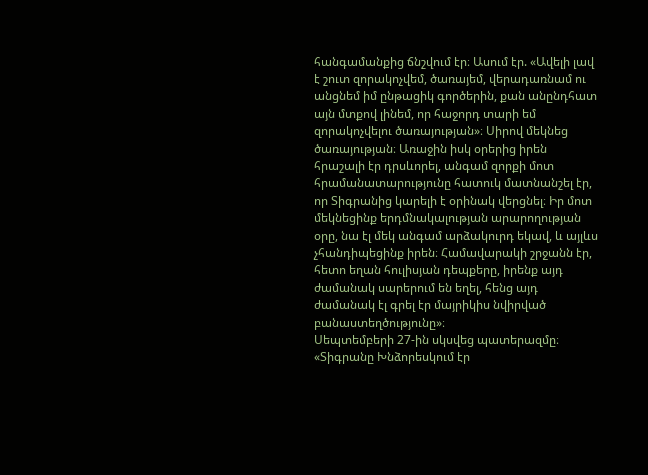հանգամանքից ճնշվում էր։ Ասում էր. «Ավելի լավ է շուտ զորակոչվեմ, ծառայեմ, վերադառնամ ու անցնեմ իմ ընթացիկ գործերին, քան անընդհատ այն մտքով լինեմ, որ հաջորդ տարի եմ զորակոչվելու ծառայության»։ Սիրով մեկնեց ծառայության։ Առաջին իսկ օրերից իրեն հրաշալի էր դրսևորել, անգամ զորքի մոտ հրամանատարությունը հատուկ մատնանշել էր, որ Տիգրանից կարելի է օրինակ վերցնել։ Իր մոտ մեկնեցինք երդմնակալության արարողության օրը, նա էլ մեկ անգամ արձակուրդ եկավ, և այլևս չհանդիպեցինք իրեն։ Համավարակի շրջանն էր, հետո եղան հուլիսյան դեպքերը, իրենք այդ ժամանակ սարերում են եղել, հենց այդ ժամանակ էլ գրել էր մայրիկիս նվիրված բանաստեղծությունը»։
Սեպտեմբերի 27-ին սկսվեց պատերազմը։ «Տիգրանը Խնձորեսկում էր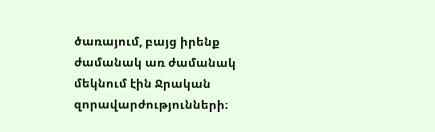ծառայում, բայց իրենք ժամանակ առ ժամանակ մեկնում էին Ջրական զորավարժությունների։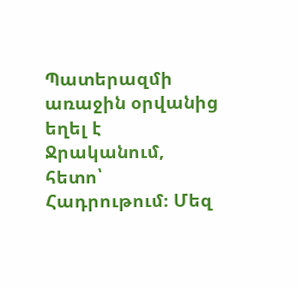Պատերազմի առաջին օրվանից եղել է Ջրականում, հետո՝ Հադրութում։ Մեզ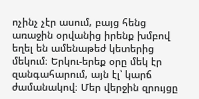ոչինչ չէր ասում, բայց հենց առաջին օրվանից իրենք խմբով եղել են ամենաթեժ կետերից մեկում։ Երկու-երեք օրը մեկ էր զանգահարում, այն էլ՝ կարճ ժամանակով։ Մեր վերջին զրույցը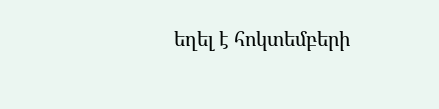եղել է հոկտեմբերի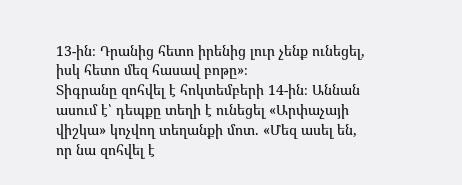13-ին։ Դրանից հետո իրենից լուր չենք ունեցել, իսկ հետո մեզ հասավ բոթը»։
Տիգրանը զոհվել է հոկտեմբերի 14-ին։ Աննան ասում է՝ դեպքը տեղի է ունեցել «Արփաչայի վիշկա» կոչվող տեղանքի մոտ. «Մեզ ասել են, որ նա զոհվել է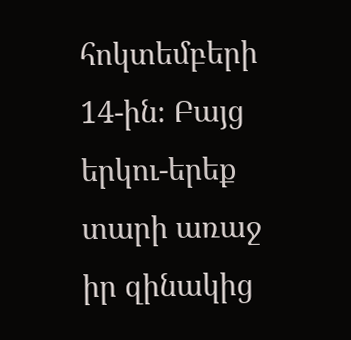հոկտեմբերի 14-ին։ Բայց երկու-երեք տարի առաջ իր զինակից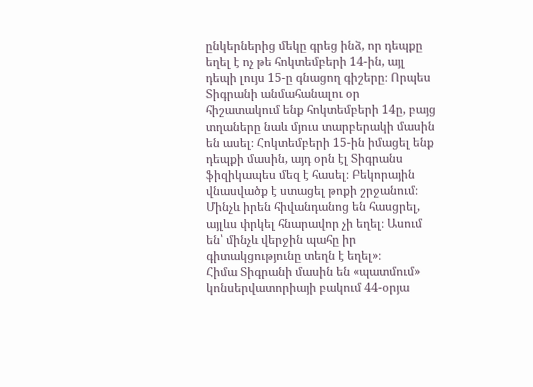ընկերներից մեկը գրեց ինձ, որ դեպքը եղել է ոչ թե հոկտեմբերի 14-ին, այլ դեպի լույս 15-ը գնացող գիշերը։ Որպես Տիգրանի անմահանալու օր հիշատակում ենք հոկտեմբերի 14ը, բայց տղաները նաև մյուս տարբերակի մասին են ասել։ Հոկտեմբերի 15-ին իմացել ենք դեպքի մասին, այդ օրն էլ Տիգրանս ֆիզիկապես մեզ է հասել։ Բեկորային վնասվածք է ստացել թոքի շրջանում։ Մինչև իրեն հիվանդանոց են հասցրել, այլևս փրկել հնարավոր չի եղել։ Ասում են՝ մինչև վերջին պահը իր գիտակցությունը տեղն է եղել»։
Հիմա Տիգրանի մասին են «պատմում» կոնսերվատորիայի բակում 44-օրյա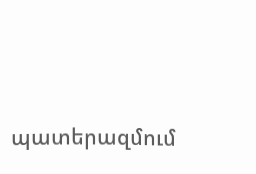պատերազմում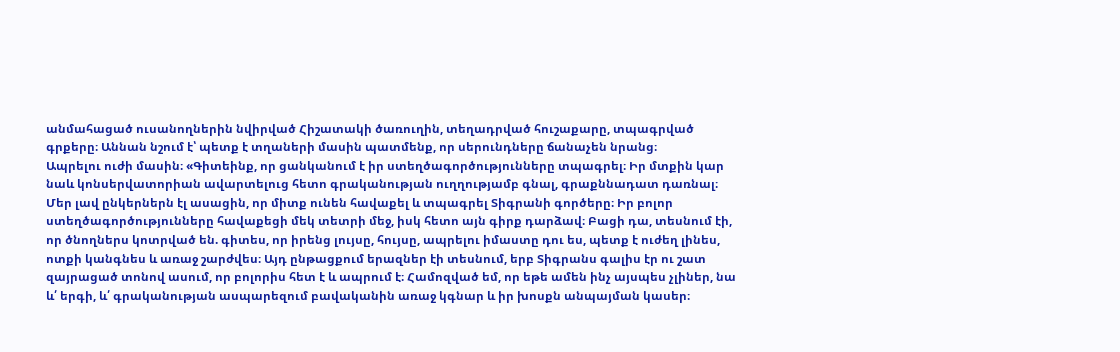անմահացած ուսանողներին նվիրված Հիշատակի ծառուղին, տեղադրված հուշաքարը, տպագրված գրքերը։ Աննան նշում է՝ պետք է տղաների մասին պատմենք, որ սերունդները ճանաչեն նրանց։
Ապրելու ուժի մասին։ «Գիտեինք, որ ցանկանում է իր ստեղծագործությունները տպագրել։ Իր մտքին կար նաև կոնսերվատորիան ավարտելուց հետո գրականության ուղղությամբ գնալ, գրաքննադատ դառնալ։ Մեր լավ ընկերներն էլ ասացին, որ միտք ունեն հավաքել և տպագրել Տիգրանի գործերը։ Իր բոլոր ստեղծագործությունները հավաքեցի մեկ տետրի մեջ, իսկ հետո այն գիրք դարձավ։ Բացի դա, տեսնում էի, որ ծնողներս կոտրված են. գիտես, որ իրենց լույսը, հույսը, ապրելու իմաստը դու ես, պետք է ուժեղ լինես, ոտքի կանգնես և առաջ շարժվես։ Այդ ընթացքում երազներ էի տեսնում, երբ Տիգրանս գալիս էր ու շատ զայրացած տոնով ասում, որ բոլորիս հետ է և ապրում է։ Համոզված եմ, որ եթե ամեն ինչ այսպես չլիներ, նա և՛ երգի, և՛ գրականության ասպարեզում բավականին առաջ կգնար և իր խոսքն անպայման կասեր։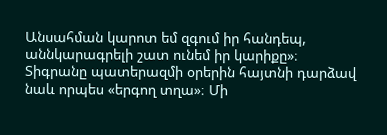Անսահման կարոտ եմ զգում իր հանդեպ, աննկարագրելի շատ ունեմ իր կարիքը»։
Տիգրանը պատերազմի օրերին հայտնի դարձավ նաև որպես «երգող տղա»։ Մի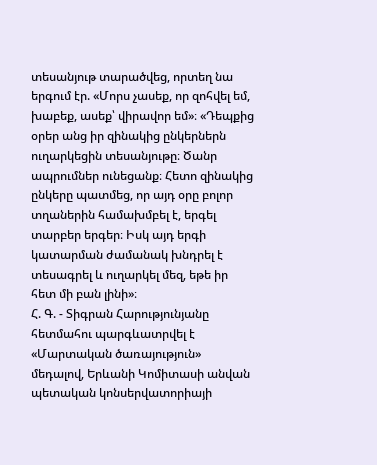տեսանյութ տարածվեց, որտեղ նա երգում էր. «Մորս չասեք, որ զոհվել եմ, խաբեք, ասեք՝ վիրավոր եմ»։ «Դեպքից օրեր անց իր զինակից ընկերներն ուղարկեցին տեսանյութը։ Ծանր ապրումներ ունեցանք։ Հետո զինակից ընկերը պատմեց, որ այդ օրը բոլոր տղաներին համախմբել է, երգել տարբեր երգեր։ Իսկ այդ երգի կատարման ժամանակ խնդրել է տեսագրել և ուղարկել մեզ, եթե իր հետ մի բան լինի»։
Հ. Գ. - Տիգրան Հարությունյանը հետմահու պարգևատրվել է «Մարտական ծառայություն» մեդալով, Երևանի Կոմիտասի անվան պետական կոնսերվատորիայի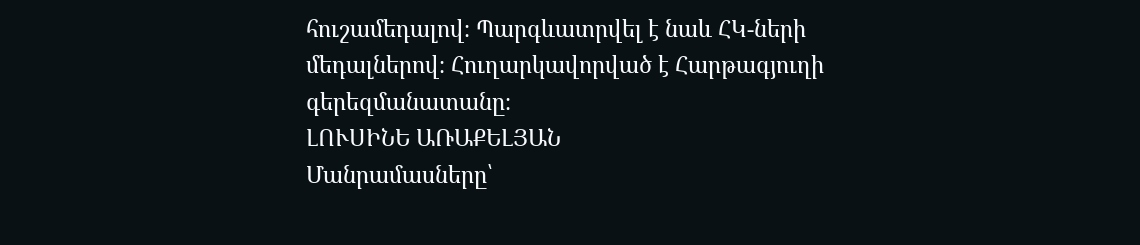հուշամեդալով։ Պարգևատրվել է նաև ՀԿ-ների մեդալներով։ Հուղարկավորված է Հարթագյուղի գերեզմանատանը։
ԼՈՒՍԻՆԵ ԱՌԱՔԵԼՅԱՆ
Մանրամասները՝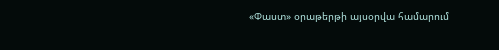«Փաստ» օրաթերթի այսօրվա համարում